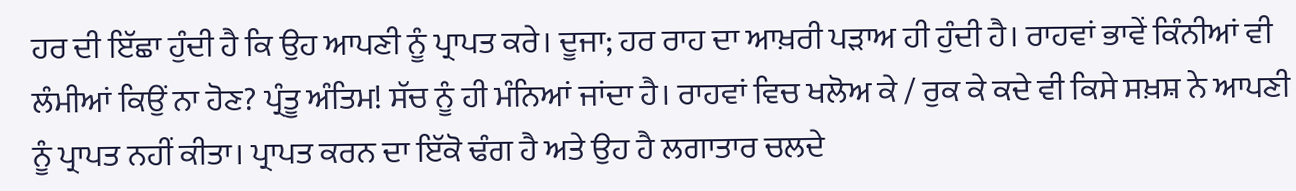ਹਰ ਦੀ ਇੱਛਾ ਹੁੰਦੀ ਹੈ ਕਿ ਉਹ ਆਪਣੀ ਨੂੰ ਪ੍ਰਾਪਤ ਕਰੇ। ਦੂਜਾ; ਹਰ ਰਾਹ ਦਾ ਆਖ਼ਰੀ ਪੜਾਅ ਹੀ ਹੁੰਦੀ ਹੈ। ਰਾਹਵਾਂ ਭਾਵੇਂ ਕਿੰਨੀਆਂ ਵੀ ਲੰਮੀਆਂ ਕਿਉਂ ਨਾ ਹੋਣ? ਪ੍ਰੰਤੂ ਅੰਤਿਮ! ਸੱਚ ਨੂੰ ਹੀ ਮੰਨਿਆਂ ਜਾਂਦਾ ਹੈ। ਰਾਹਵਾਂ ਵਿਚ ਖਲੋਅ ਕੇ / ਰੁਕ ਕੇ ਕਦੇ ਵੀ ਕਿਸੇ ਸਖ਼ਸ਼ ਨੇ ਆਪਣੀ ਨੂੰ ਪ੍ਰਾਪਤ ਨਹੀਂ ਕੀਤਾ। ਪ੍ਰਾਪਤ ਕਰਨ ਦਾ ਇੱਕੋ ਢੰਗ ਹੈ ਅਤੇ ਉਹ ਹੈ ਲਗਾਤਾਰ ਚਲਦੇ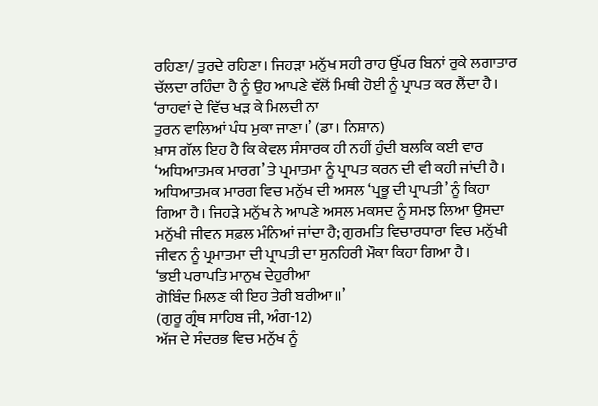ਰਹਿਣਾ/ ਤੁਰਦੇ ਰਹਿਣਾ। ਜਿਹੜਾ ਮਨੁੱਖ ਸਹੀ ਰਾਹ ਉੱਪਰ ਬਿਨਾਂ ਰੁਕੇ ਲਗਾਤਾਰ ਚੱਲਦਾ ਰਹਿੰਦਾ ਹੈ ਨੂੰ ਉਹ ਆਪਣੇ ਵੱਲੋਂ ਮਿਥੀ ਹੋਈ ਨੂੰ ਪ੍ਰਾਪਤ ਕਰ ਲੈਂਦਾ ਹੈ।
‘ਰਾਹਵਾਂ ਦੇ ਵਿੱਚ ਖੜ ਕੇ ਮਿਲਦੀ ਨਾ
ਤੁਰਨ ਵਾਲਿਆਂ ਪੰਧ ਮੁਕਾ ਜਾਣਾ।’ (ਡਾ। ਨਿਸ਼ਾਨ)
ਖ਼ਾਸ ਗੱਲ ਇਹ ਹੈ ਕਿ ਕੇਵਲ ਸੰਸਾਰਕ ਹੀ ਨਹੀਂ ਹੁੰਦੀ ਬਲਕਿ ਕਈ ਵਾਰ ‘ਅਧਿਆਤਮਕ ਮਾਰਗ’ ਤੇ ਪ੍ਰਮਾਤਮਾ ਨੂੰ ਪ੍ਰਾਪਤ ਕਰਨ ਦੀ ਵੀ ਕਹੀ ਜਾਂਦੀ ਹੈ। ਅਧਿਆਤਮਕ ਮਾਰਗ ਵਿਚ ਮਨੁੱਖ ਦੀ ਅਸਲ ‘ਪ੍ਰਭੂ ਦੀ ਪ੍ਰਾਪਤੀ’ ਨੂੰ ਕਿਹਾ ਗਿਆ ਹੈ। ਜਿਹੜੇ ਮਨੁੱਖ ਨੇ ਆਪਣੇ ਅਸਲ ਮਕਸਦ ਨੂੰ ਸਮਝ ਲਿਆ ਉਸਦਾ ਮਨੁੱਖੀ ਜੀਵਨ ਸਫ਼ਲ ਮੰਨਿਆਂ ਜਾਂਦਾ ਹੈ; ਗੁਰਮਤਿ ਵਿਚਾਰਧਾਰਾ ਵਿਚ ਮਨੁੱਖੀ ਜੀਵਨ ਨੂੰ ਪ੍ਰਮਾਤਮਾ ਦੀ ਪ੍ਰਾਪਤੀ ਦਾ ਸੁਨਹਿਰੀ ਮੌਕਾ ਕਿਹਾ ਗਿਆ ਹੈ।
‘ਭਈ ਪਰਾਪਤਿ ਮਾਨੁਖ ਦੇਹੁਰੀਆ
ਗੋਬਿੰਦ ਮਿਲਣ ਕੀ ਇਹ ਤੇਰੀ ਬਰੀਆ॥’
(ਗੁਰੂ ਗ੍ਰੰਥ ਸਾਹਿਬ ਜੀ, ਅੰਗ-12)
ਅੱਜ ਦੇ ਸੰਦਰਭ ਵਿਚ ਮਨੁੱਖ ਨੂੰ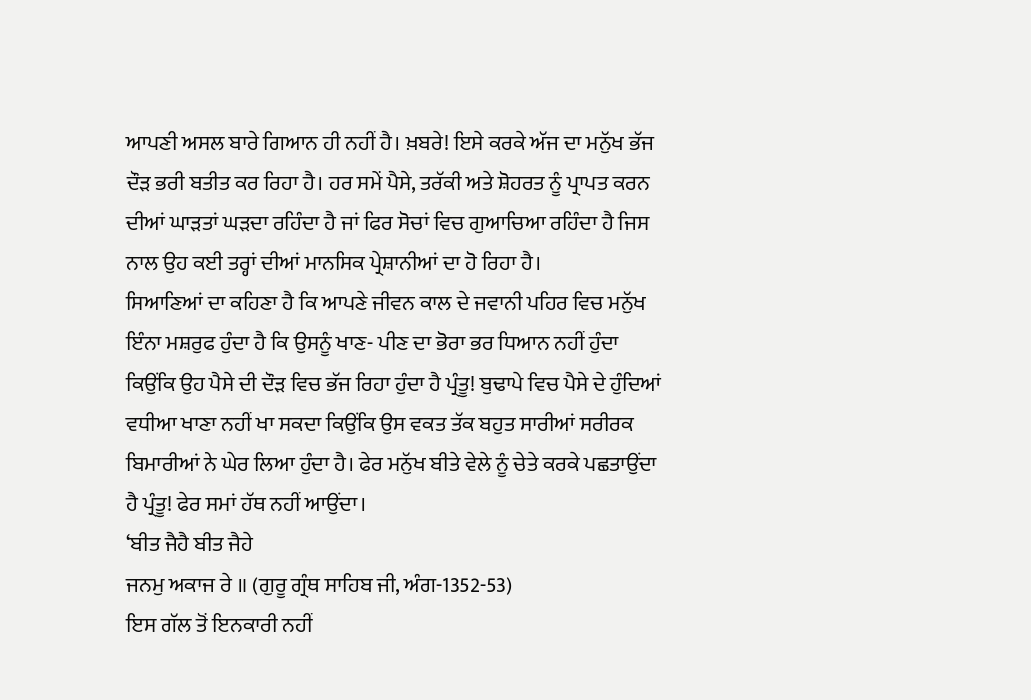ਆਪਣੀ ਅਸਲ ਬਾਰੇ ਗਿਆਨ ਹੀ ਨਹੀਂ ਹੈ। ਖ਼ਬਰੇ! ਇਸੇ ਕਰਕੇ ਅੱਜ ਦਾ ਮਨੁੱਖ ਭੱਜ ਦੌੜ ਭਰੀ ਬਤੀਤ ਕਰ ਰਿਹਾ ਹੈ। ਹਰ ਸਮੇਂ ਪੈਸੇ, ਤਰੱਕੀ ਅਤੇ ਸ਼ੋਹਰਤ ਨੂੰ ਪ੍ਰਾਪਤ ਕਰਨ ਦੀਆਂ ਘਾੜਤਾਂ ਘੜਦਾ ਰਹਿੰਦਾ ਹੈ ਜਾਂ ਫਿਰ ਸੋਚਾਂ ਵਿਚ ਗੁਆਚਿਆ ਰਹਿੰਦਾ ਹੈ ਜਿਸ ਨਾਲ ਉਹ ਕਈ ਤਰ੍ਹਾਂ ਦੀਆਂ ਮਾਨਸਿਕ ਪ੍ਰੇਸ਼ਾਨੀਆਂ ਦਾ ਹੋ ਰਿਹਾ ਹੈ।
ਸਿਆਣਿਆਂ ਦਾ ਕਹਿਣਾ ਹੈ ਕਿ ਆਪਣੇ ਜੀਵਨ ਕਾਲ ਦੇ ਜਵਾਨੀ ਪਹਿਰ ਵਿਚ ਮਨੁੱਖ ਇੰਨਾ ਮਸ਼ਰੁਫ ਹੁੰਦਾ ਹੈ ਕਿ ਉਸਨੂੰ ਖਾਣ- ਪੀਣ ਦਾ ਭੋਰਾ ਭਰ ਧਿਆਨ ਨਹੀਂ ਹੁੰਦਾ ਕਿਉਂਕਿ ਉਹ ਪੈਸੇ ਦੀ ਦੌੜ ਵਿਚ ਭੱਜ ਰਿਹਾ ਹੁੰਦਾ ਹੈ ਪ੍ਰੰਤੂ! ਬੁਢਾਪੇ ਵਿਚ ਪੈਸੇ ਦੇ ਹੁੰਦਿਆਂ ਵਧੀਆ ਖਾਣਾ ਨਹੀਂ ਖਾ ਸਕਦਾ ਕਿਉਂਕਿ ਉਸ ਵਕਤ ਤੱਕ ਬਹੁਤ ਸਾਰੀਆਂ ਸਰੀਰਕ ਬਿਮਾਰੀਆਂ ਨੇ ਘੇਰ ਲਿਆ ਹੁੰਦਾ ਹੈ। ਫੇਰ ਮਨੁੱਖ ਬੀਤੇ ਵੇਲੇ ਨੂੰ ਚੇਤੇ ਕਰਕੇ ਪਛਤਾਉਂਦਾ ਹੈ ਪ੍ਰੰਤੂ! ਫੇਰ ਸਮਾਂ ਹੱਥ ਨਹੀਂ ਆਉਂਦਾ।
‘ਬੀਤ ਜੈਹੈ ਬੀਤ ਜੈਹੇ
ਜਨਮੁ ਅਕਾਜ ਰੇ ॥ (ਗੁਰੂ ਗ੍ਰੰਥ ਸਾਹਿਬ ਜੀ, ਅੰਗ-1352-53)
ਇਸ ਗੱਲ ਤੋਂ ਇਨਕਾਰੀ ਨਹੀਂ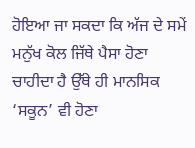ਹੋਇਆ ਜਾ ਸਕਦਾ ਕਿ ਅੱਜ ਦੇ ਸਮੇਂ ਮਨੁੱਖ ਕੋਲ ਜਿੱਥੇ ਪੈਸਾ ਹੋਣਾ ਚਾਹੀਦਾ ਹੈ ਉੱਥੇ ਹੀ ਮਾਨਸਿਕ ‘ਸਕੂਨ’ ਵੀ ਹੋਣਾ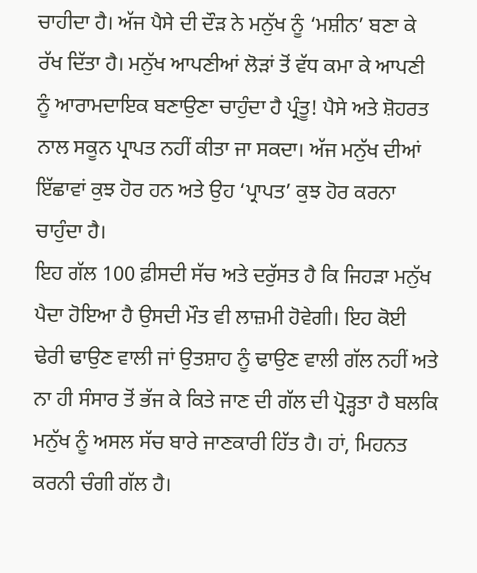ਚਾਹੀਦਾ ਹੈ। ਅੱਜ ਪੈਸੇ ਦੀ ਦੌੜ ਨੇ ਮਨੁੱਖ ਨੂੰ ‘ਮਸ਼ੀਨ’ ਬਣਾ ਕੇ ਰੱਖ ਦਿੱਤਾ ਹੈ। ਮਨੁੱਖ ਆਪਣੀਆਂ ਲੋੜਾਂ ਤੋਂ ਵੱਧ ਕਮਾ ਕੇ ਆਪਣੀ ਨੂੰ ਆਰਾਮਦਾਇਕ ਬਣਾਉਣਾ ਚਾਹੁੰਦਾ ਹੈ ਪ੍ਰੰਤੂ! ਪੈਸੇ ਅਤੇ ਸ਼ੋਹਰਤ ਨਾਲ ਸਕੂਨ ਪ੍ਰਾਪਤ ਨਹੀਂ ਕੀਤਾ ਜਾ ਸਕਦਾ। ਅੱਜ ਮਨੁੱਖ ਦੀਆਂ ਇੱਛਾਵਾਂ ਕੁਝ ਹੋਰ ਹਨ ਅਤੇ ਉਹ ‘ਪ੍ਰਾਪਤ’ ਕੁਝ ਹੋਰ ਕਰਨਾ ਚਾਹੁੰਦਾ ਹੈ।
ਇਹ ਗੱਲ 100 ਫ਼ੀਸਦੀ ਸੱਚ ਅਤੇ ਦਰੁੱਸਤ ਹੈ ਕਿ ਜਿਹੜਾ ਮਨੁੱਖ ਪੈਦਾ ਹੋਇਆ ਹੈ ਉਸਦੀ ਮੌਤ ਵੀ ਲਾਜ਼ਮੀ ਹੋਵੇਗੀ। ਇਹ ਕੋਈ ਢੇਰੀ ਢਾਉਣ ਵਾਲੀ ਜਾਂ ਉਤਸ਼ਾਹ ਨੂੰ ਢਾਉਣ ਵਾਲੀ ਗੱਲ ਨਹੀਂ ਅਤੇ ਨਾ ਹੀ ਸੰਸਾਰ ਤੋਂ ਭੱਜ ਕੇ ਕਿਤੇ ਜਾਣ ਦੀ ਗੱਲ ਦੀ ਪ੍ਰੋੜ੍ਹਤਾ ਹੈ ਬਲਕਿ ਮਨੁੱਖ ਨੂੰ ਅਸਲ ਸੱਚ ਬਾਰੇ ਜਾਣਕਾਰੀ ਹਿੱਤ ਹੈ। ਹਾਂ, ਮਿਹਨਤ ਕਰਨੀ ਚੰਗੀ ਗੱਲ ਹੈ।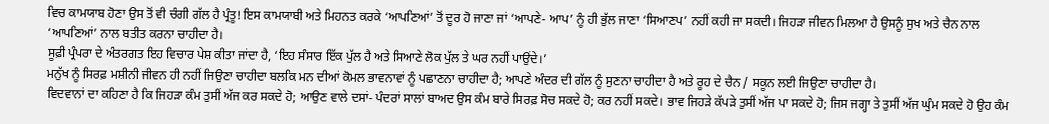ਵਿਚ ਕਾਮਯਾਬ ਹੋਣਾ ਉਸ ਤੋਂ ਵੀ ਚੰਗੀ ਗੱਲ ਹੈ ਪ੍ਰੰਤੂ! ਇਸ ਕਾਮਯਾਬੀ ਅਤੇ ਮਿਹਨਤ ਕਰਕੇ ‘ਆਪਣਿਆਂ’ ਤੋਂ ਦੂਰ ਹੋ ਜਾਣਾ ਜਾਂ ‘ਆਪਣੇ- ਆਪ’ ਨੂੰ ਹੀ ਭੁੱਲ ਜਾਣਾ ‘ਸਿਆਣਪ’ ਨਹੀਂ ਕਹੀ ਜਾ ਸਕਦੀ। ਜਿਹੜਾ ਜੀਵਨ ਮਿਲਆ ਹੈ ਉਸਨੂੰ ਸੁਖ ਅਤੇ ਚੈਨ ਨਾਲ ‘ਆਪਣਿਆਂ’ ਨਾਲ ਬਤੀਤ ਕਰਨਾ ਚਾਹੀਦਾ ਹੈ।
ਸੂਫ਼ੀ ਪ੍ਰੰਪਰਾ ਦੇ ਅੰਤਰਗਤ ਇਹ ਵਿਚਾਰ ਪੇਸ਼ ਕੀਤਾ ਜਾਂਦਾ ਹੈ, ‘ਇਹ ਸੰਸਾਰ ਇੱਕ ਪੁੱਲ ਹੈ ਅਤੇ ਸਿਆਣੇ ਲੋਕ ਪੁੱਲ ਤੇ ਘਰ ਨਹੀਂ ਪਾਉਂਦੇ।’
ਮਨੁੱਖ ਨੂੰ ਸਿਰਫ਼ ਮਸ਼ੀਨੀ ਜੀਵਨ ਹੀ ਨਹੀਂ ਜਿਉਣਾ ਚਾਹੀਦਾ ਬਲਕਿ ਮਨ ਦੀਆਂ ਕੋਮਲ ਭਾਵਨਾਵਾਂ ਨੂੰ ਪਛਾਣਨਾ ਚਾਹੀਦਾ ਹੈ; ਆਪਣੇ ਅੰਦਰ ਦੀ ਗੱਲ ਨੂੰ ਸੁਣਨਾ ਚਾਹੀਦਾ ਹੈ ਅਤੇ ਰੂਹ ਦੇ ਚੈਨ / ਸਕੂਨ ਲਈ ਜਿਉਣਾ ਚਾਹੀਦਾ ਹੈ।
ਵਿਦਵਾਨਾਂ ਦਾ ਕਹਿਣਾ ਹੈ ਕਿ ਜਿਹੜਾ ਕੰਮ ਤੁਸੀਂ ਅੱਜ ਕਰ ਸਕਦੇ ਹੋ; ਆਉਣ ਵਾਲੇ ਦਸਾਂ- ਪੰਦਰਾਂ ਸਾਲਾਂ ਬਾਅਦ ਉਸ ਕੰਮ ਬਾਰੇ ਸਿਰਫ਼ ਸੋਚ ਸਕਦੇ ਹੋ; ਕਰ ਨਹੀਂ ਸਕਦੇ। ਭਾਵ ਜਿਹੜੇ ਕੱਪੜੇ ਤੁਸੀਂ ਅੱਜ ਪਾ ਸਕਦੇ ਹੋ; ਜਿਸ ਜਗ੍ਹਾ ਤੇ ਤੁਸੀਂ ਅੱਜ ਘੁੰਮ ਸਕਦੇ ਹੋ ਉਹ ਕੰਮ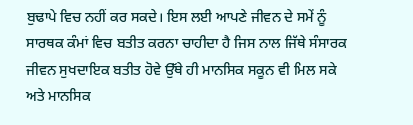ਬੁਢਾਪੇ ਵਿਚ ਨਹੀਂ ਕਰ ਸਕਦੇ। ਇਸ ਲਈ ਆਪਣੇ ਜੀਵਨ ਦੇ ਸਮੇਂ ਨੂੰ ਸਾਰਥਕ ਕੰਮਾਂ ਵਿਚ ਬਤੀਤ ਕਰਨਾ ਚਾਹੀਦਾ ਹੈ ਜਿਸ ਨਾਲ ਜਿੱਥੇ ਸੰਸਾਰਕ ਜੀਵਨ ਸੁਖਦਾਇਕ ਬਤੀਤ ਹੋਵੇ ਉੱਥੇ ਹੀ ਮਾਨਸਿਕ ਸਕੂਨ ਵੀ ਮਿਲ ਸਕੇ ਅਤੇ ਮਾਨਸਿਕ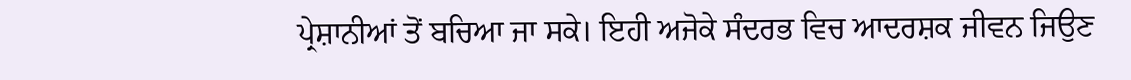ਪ੍ਰੇਸ਼ਾਨੀਆਂ ਤੋਂ ਬਚਿਆ ਜਾ ਸਕੇ। ਇਹੀ ਅਜੋਕੇ ਸੰਦਰਭ ਵਿਚ ਆਦਰਸ਼ਕ ਜੀਵਨ ਜਿਉਣ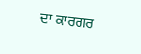ਦਾ ਕਾਰਗਰ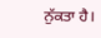ਨੁੱਕਤਾ ਹੈ।